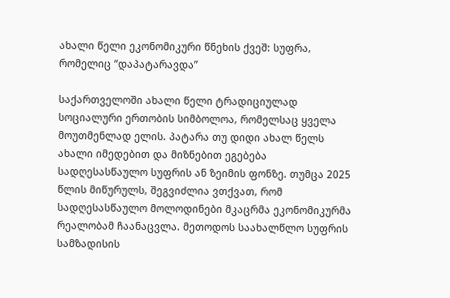ახალი წელი ეკონომიკური წნეხის ქვეშ: სუფრა, რომელიც “დაპატარავდა”

საქართველოში ახალი წელი ტრადიციულად სოციალური ერთობის სიმბოლოა, რომელსაც ყველა მოუთმენლად ელის. პატარა თუ დიდი ახალ წელს ახალი იმედებით და მიზნებით ეგებება სადღესასწაულო სუფრის ან ზეიმის ფონზე. თუმცა 2025 წლის მიწურულს, შეგვიძლია ვთქვათ, რომ სადღესასწაულო მოლოდინები მკაცრმა ეკონომიკურმა რეალობამ ჩაანაცვლა. მეთოდოს საახალწლო სუფრის სამზადისის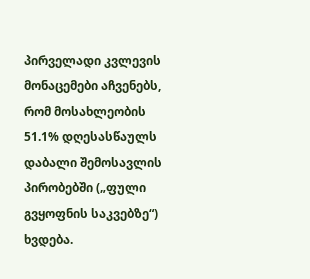პირველადი კვლევის მონაცემები აჩვენებს, რომ მოსახლეობის 51.1% დღესასწაულს დაბალი შემოსავლის პირობებში („ფული გვყოფნის საკვებზე“) ხვდება.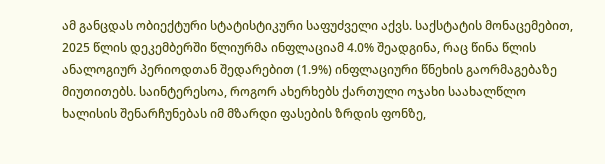ამ განცდას ობიექტური სტატისტიკური საფუძველი აქვს. საქსტატის მონაცემებით, 2025 წლის დეკემბერში წლიურმა ინფლაციამ 4.0% შეადგინა, რაც წინა წლის ანალოგიურ პერიოდთან შედარებით (1.9%) ინფლაციური წნეხის გაორმაგებაზე მიუთითებს. საინტერესოა, როგორ ახერხებს ქართული ოჯახი საახალწლო ხალისის შენარჩუნებას იმ მზარდი ფასების ზრდის ფონზე,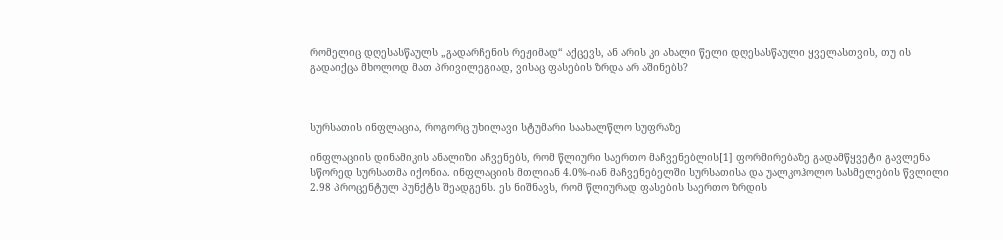რომელიც დღესასწაულს „გადარჩენის რეჟიმად“ აქცევს, ან არის კი ახალი წელი დღესასწაული ყველასთვის, თუ ის გადაიქცა მხოლოდ მათ პრივილეგიად, ვისაც ფასების ზრდა არ აშინებს?



სურსათის ინფლაცია, როგორც უხილავი სტუმარი საახალწლო სუფრაზე

ინფლაციის დინამიკის ანალიზი აჩვენებს, რომ წლიური საერთო მაჩვენებლის[1] ფორმირებაზე გადამწყვეტი გავლენა სწორედ სურსათმა იქონია. ინფლაციის მთლიან 4.0%-იან მაჩვენებელში სურსათისა და უალკოჰოლო სასმელების წვლილი 2.98 პროცენტულ პუნქტს შეადგენს. ეს ნიშნავს, რომ წლიურად ფასების საერთო ზრდის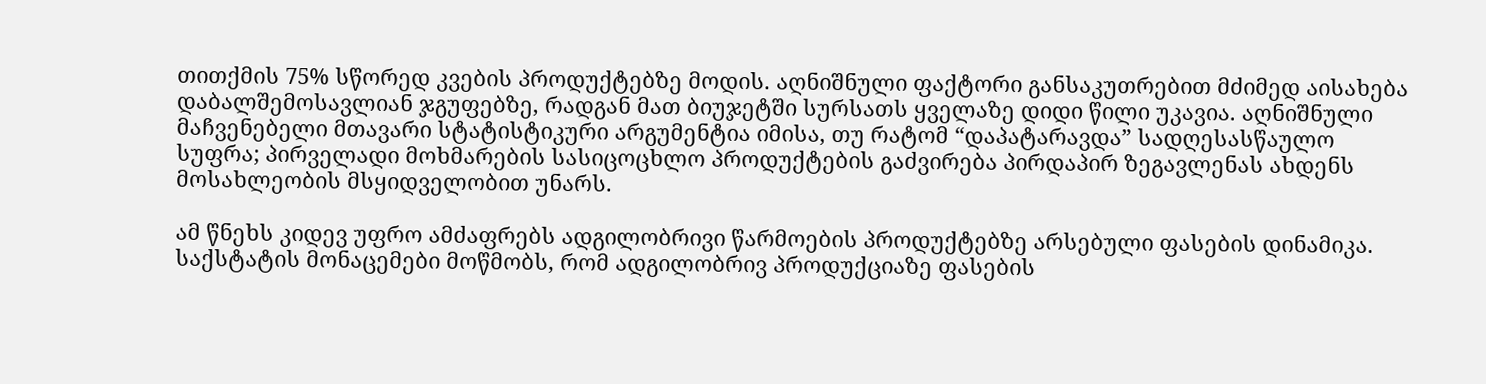თითქმის 75% სწორედ კვების პროდუქტებზე მოდის. აღნიშნული ფაქტორი განსაკუთრებით მძიმედ აისახება დაბალშემოსავლიან ჯგუფებზე, რადგან მათ ბიუჯეტში სურსათს ყველაზე დიდი წილი უკავია. აღნიშნული მაჩვენებელი მთავარი სტატისტიკური არგუმენტია იმისა, თუ რატომ “დაპატარავდა” სადღესასწაულო სუფრა; პირველადი მოხმარების სასიცოცხლო პროდუქტების გაძვირება პირდაპირ ზეგავლენას ახდენს მოსახლეობის მსყიდველობით უნარს.

ამ წნეხს კიდევ უფრო ამძაფრებს ადგილობრივი წარმოების პროდუქტებზე არსებული ფასების დინამიკა. საქსტატის მონაცემები მოწმობს, რომ ადგილობრივ პროდუქციაზე ფასების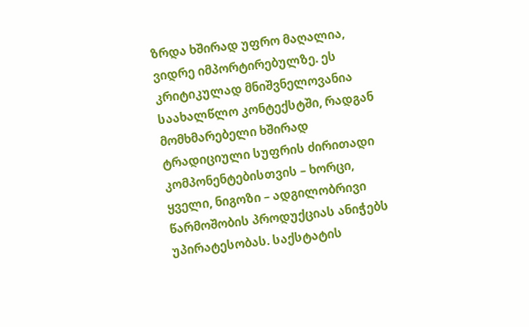ზრდა ხშირად უფრო მაღალია, ვიდრე იმპორტირებულზე. ეს კრიტიკულად მნიშვნელოვანია საახალწლო კონტექსტში, რადგან მომხმარებელი ხშირად ტრადიციული სუფრის ძირითადი კომპონენტებისთვის – ხორცი, ყველი, ნიგოზი – ადგილობრივი წარმოშობის პროდუქციას ანიჭებს უპირატესობას. საქსტატის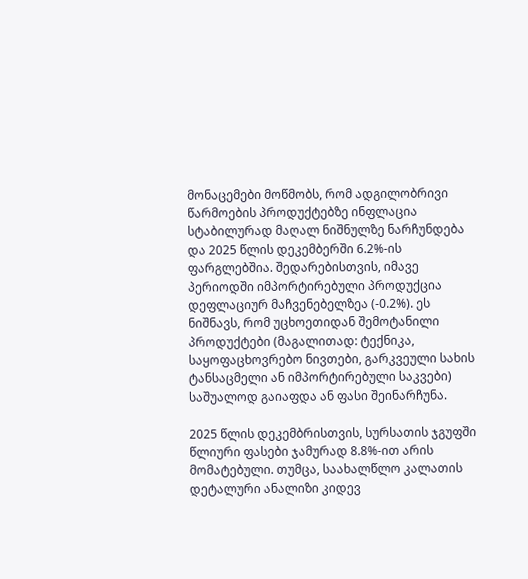მონაცემები მოწმობს, რომ ადგილობრივი წარმოების პროდუქტებზე ინფლაცია სტაბილურად მაღალ ნიშნულზე ნარჩუნდება და 2025 წლის დეკემბერში 6.2%-ის ფარგლებშია. შედარებისთვის, იმავე პერიოდში იმპორტირებული პროდუქცია დეფლაციურ მაჩვენებელზეა (-0.2%). ეს ნიშნავს, რომ უცხოეთიდან შემოტანილი პროდუქტები (მაგალითად: ტექნიკა, საყოფაცხოვრებო ნივთები, გარკვეული სახის ტანსაცმელი ან იმპორტირებული საკვები) საშუალოდ გაიაფდა ან ფასი შეინარჩუნა.

2025 წლის დეკემბრისთვის, სურსათის ჯგუფში წლიური ფასები ჯამურად 8.8%-ით არის მომატებული. თუმცა, საახალწლო კალათის დეტალური ანალიზი კიდევ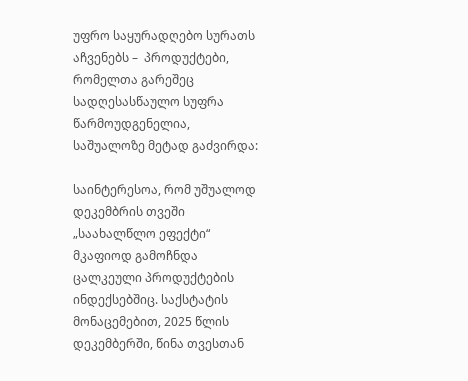უფრო საყურადღებო სურათს აჩვენებს –  პროდუქტები, რომელთა გარეშეც სადღესასწაულო სუფრა წარმოუდგენელია, საშუალოზე მეტად გაძვირდა:

საინტერესოა, რომ უშუალოდ დეკემბრის თვეში „საახალწლო ეფექტი“ მკაფიოდ გამოჩნდა ცალკეული პროდუქტების ინდექსებშიც. საქსტატის მონაცემებით, 2025 წლის დეკემბერში, წინა თვესთან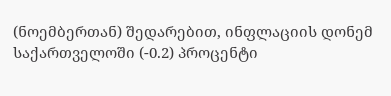(ნოემბერთან) შედარებით, ინფლაციის დონემ საქართველოში (-0.2) პროცენტი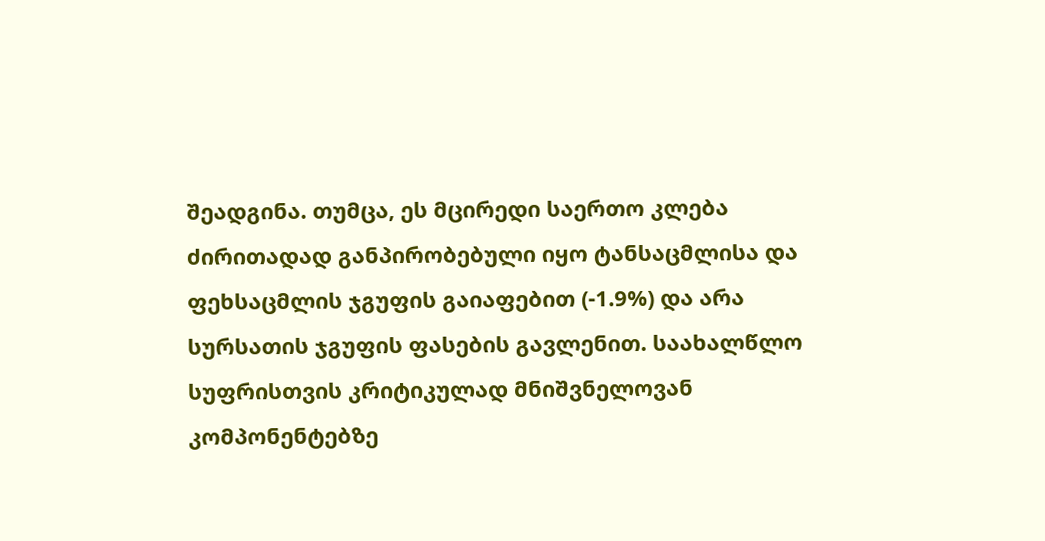შეადგინა. თუმცა, ეს მცირედი საერთო კლება ძირითადად განპირობებული იყო ტანსაცმლისა და ფეხსაცმლის ჯგუფის გაიაფებით (-1.9%) და არა სურსათის ჯგუფის ფასების გავლენით. საახალწლო სუფრისთვის კრიტიკულად მნიშვნელოვან კომპონენტებზე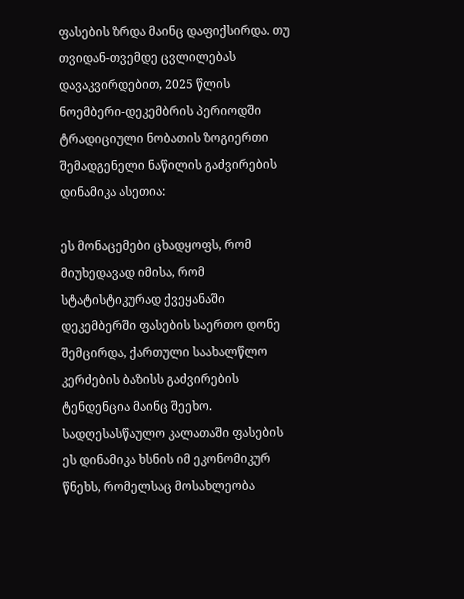ფასების ზრდა მაინც დაფიქსირდა. თუ თვიდან-თვემდე ცვლილებას დავაკვირდებით, 2025 წლის ნოემბერი-დეკემბრის პერიოდში ტრადიციული ნობათის ზოგიერთი შემადგენელი ნაწილის გაძვირების დინამიკა ასეთია:

ეს მონაცემები ცხადყოფს, რომ მიუხედავად იმისა, რომ სტატისტიკურად ქვეყანაში დეკემბერში ფასების საერთო დონე შემცირდა, ქართული საახალწლო კერძების ბაზისს გაძვირების ტენდენცია მაინც შეეხო. სადღესასწაულო კალათაში ფასების ეს დინამიკა ხსნის იმ ეკონომიკურ წნეხს, რომელსაც მოსახლეობა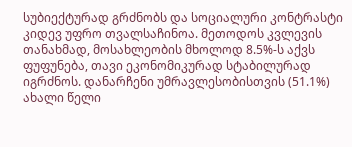სუბიექტურად გრძნობს და სოციალური კონტრასტი კიდევ უფრო თვალსაჩინოა. მეთოდოს კვლევის თანახმად, მოსახლეობის მხოლოდ 8.5%-ს აქვს ფუფუნება, თავი ეკონომიკურად სტაბილურად იგრძნოს. დანარჩენი უმრავლესობისთვის (51.1%) ახალი წელი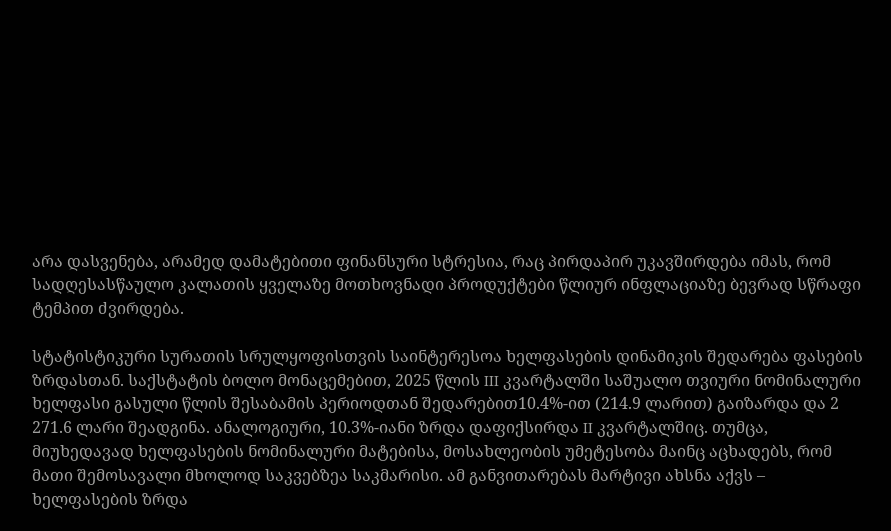არა დასვენება, არამედ დამატებითი ფინანსური სტრესია, რაც პირდაპირ უკავშირდება იმას, რომ სადღესასწაულო კალათის ყველაზე მოთხოვნადი პროდუქტები წლიურ ინფლაციაზე ბევრად სწრაფი ტემპით ძვირდება.

სტატისტიკური სურათის სრულყოფისთვის საინტერესოა ხელფასების დინამიკის შედარება ფასების ზრდასთან. საქსტატის ბოლო მონაცემებით, 2025 წლის III კვარტალში საშუალო თვიური ნომინალური ხელფასი გასული წლის შესაბამის პერიოდთან შედარებით10.4%-ით (214.9 ლარით) გაიზარდა და 2 271.6 ლარი შეადგინა. ანალოგიური, 10.3%-იანი ზრდა დაფიქსირდა II კვარტალშიც. თუმცა, მიუხედავად ხელფასების ნომინალური მატებისა, მოსახლეობის უმეტესობა მაინც აცხადებს, რომ მათი შემოსავალი მხოლოდ საკვებზეა საკმარისი. ამ განვითარებას მარტივი ახსნა აქვს – ხელფასების ზრდა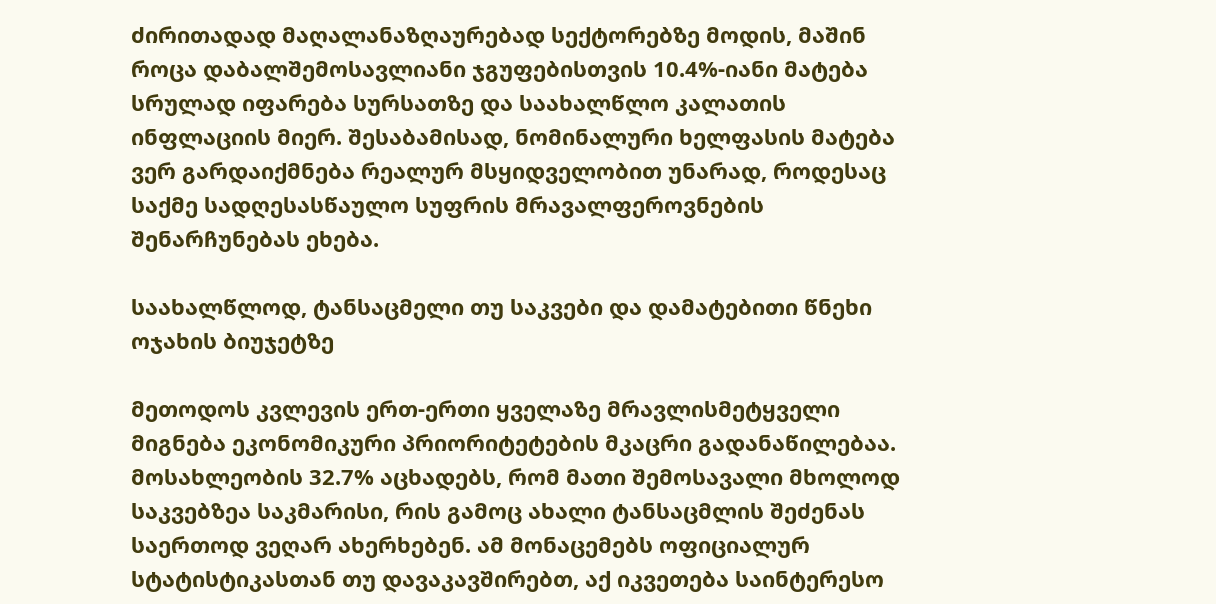ძირითადად მაღალანაზღაურებად სექტორებზე მოდის, მაშინ როცა დაბალშემოსავლიანი ჯგუფებისთვის 10.4%-იანი მატება სრულად იფარება სურსათზე და საახალწლო კალათის ინფლაციის მიერ. შესაბამისად, ნომინალური ხელფასის მატება ვერ გარდაიქმნება რეალურ მსყიდველობით უნარად, როდესაც საქმე სადღესასწაულო სუფრის მრავალფეროვნების შენარჩუნებას ეხება.

საახალწლოდ, ტანსაცმელი თუ საკვები და დამატებითი წნეხი ოჯახის ბიუჯეტზე

მეთოდოს კვლევის ერთ-ერთი ყველაზე მრავლისმეტყველი მიგნება ეკონომიკური პრიორიტეტების მკაცრი გადანაწილებაა. მოსახლეობის 32.7% აცხადებს, რომ მათი შემოსავალი მხოლოდ საკვებზეა საკმარისი, რის გამოც ახალი ტანსაცმლის შეძენას საერთოდ ვეღარ ახერხებენ. ამ მონაცემებს ოფიციალურ სტატისტიკასთან თუ დავაკავშირებთ, აქ იკვეთება საინტერესო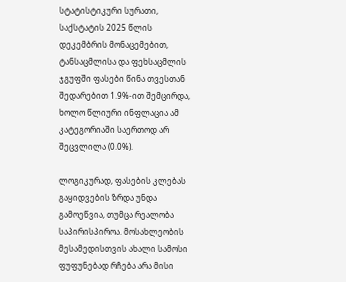სტატისტიკური სურათი, საქსტატის 2025 წლის დეკემბრის მონაცემებით, ტანსაცმლისა და ფეხსაცმლის ჯგუფში ფასები წინა თვესთან შედარებით 1.9%-ით შემცირდა, ხოლო წლიური ინფლაცია ამ კატეგორიაში საერთოდ არ შეცვლილა (0.0%).

ლოგიკურად, ფასების კლებას გაყიდვების ზრდა უნდა გამოეწვია, თუმცა რეალობა საპირისპიროა. მოსახლეობის მესამედისთვის ახალი სამოსი ფუფუნებად რჩება არა მისი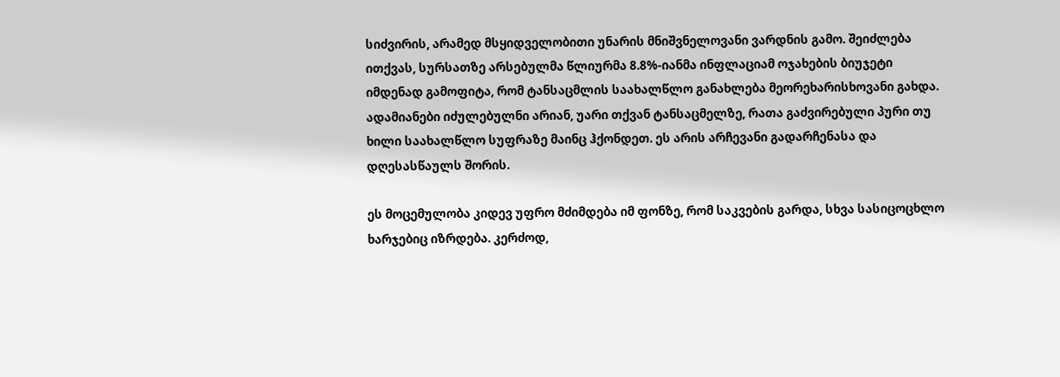სიძვირის, არამედ მსყიდველობითი უნარის მნიშვნელოვანი ვარდნის გამო. შეიძლება ითქვას, სურსათზე არსებულმა წლიურმა 8.8%-იანმა ინფლაციამ ოჯახების ბიუჯეტი იმდენად გამოფიტა, რომ ტანსაცმლის საახალწლო განახლება მეორეხარისხოვანი გახდა. ადამიანები იძულებულნი არიან, უარი თქვან ტანსაცმელზე, რათა გაძვირებული პური თუ ხილი საახალწლო სუფრაზე მაინც ჰქონდეთ. ეს არის არჩევანი გადარჩენასა და დღესასწაულს შორის.

ეს მოცემულობა კიდევ უფრო მძიმდება იმ ფონზე, რომ საკვების გარდა, სხვა სასიცოცხლო ხარჯებიც იზრდება. კერძოდ,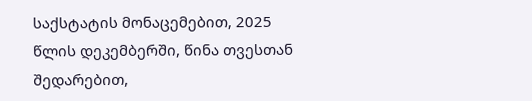საქსტატის მონაცემებით, 2025 წლის დეკემბერში, წინა თვესთან შედარებით,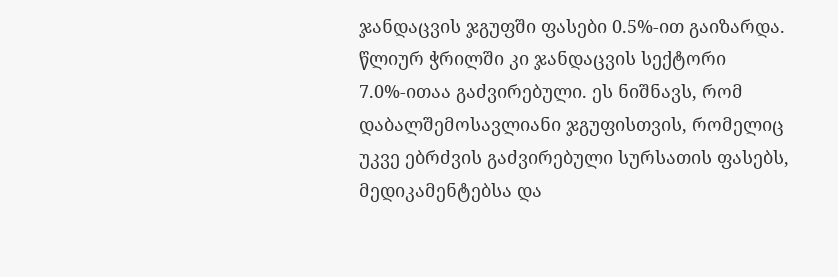ჯანდაცვის ჯგუფში ფასები 0.5%-ით გაიზარდა. წლიურ ჭრილში კი ჯანდაცვის სექტორი 7.0%-ითაა გაძვირებული. ეს ნიშნავს, რომ დაბალშემოსავლიანი ჯგუფისთვის, რომელიც უკვე ებრძვის გაძვირებული სურსათის ფასებს, მედიკამენტებსა და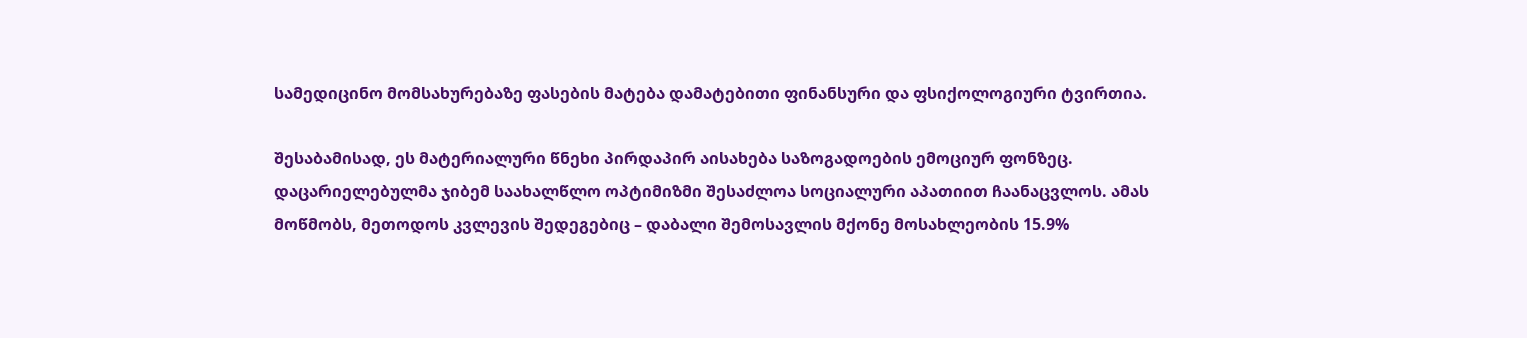სამედიცინო მომსახურებაზე ფასების მატება დამატებითი ფინანსური და ფსიქოლოგიური ტვირთია.

შესაბამისად, ეს მატერიალური წნეხი პირდაპირ აისახება საზოგადოების ემოციურ ფონზეც. დაცარიელებულმა ჯიბემ საახალწლო ოპტიმიზმი შესაძლოა სოციალური აპათიით ჩაანაცვლოს. ამას მოწმობს, მეთოდოს კვლევის შედეგებიც – დაბალი შემოსავლის მქონე მოსახლეობის 15.9%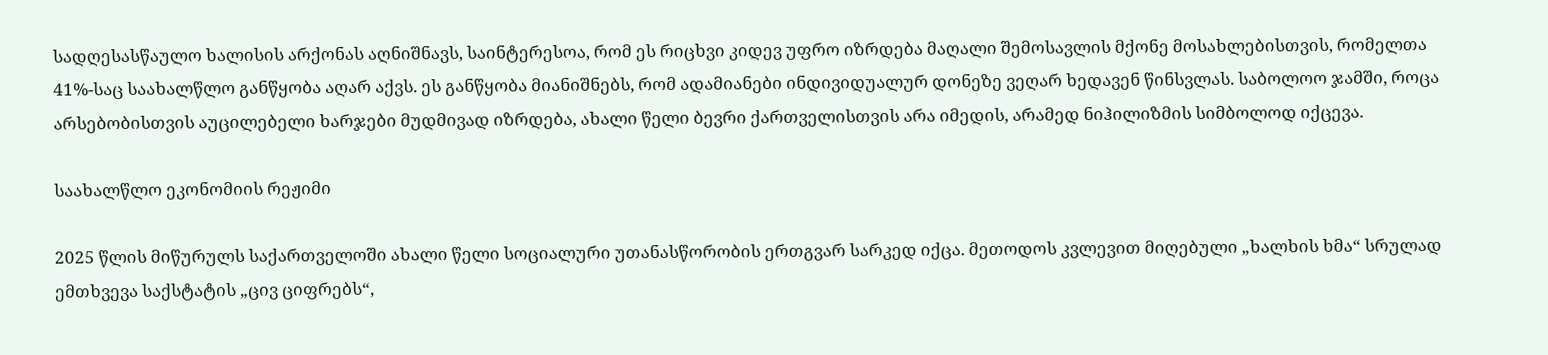სადღესასწაულო ხალისის არქონას აღნიშნავს, საინტერესოა, რომ ეს რიცხვი კიდევ უფრო იზრდება მაღალი შემოსავლის მქონე მოსახლებისთვის, რომელთა 41%-საც საახალწლო განწყობა აღარ აქვს. ეს განწყობა მიანიშნებს, რომ ადამიანები ინდივიდუალურ დონეზე ვეღარ ხედავენ წინსვლას. საბოლოო ჯამში, როცა არსებობისთვის აუცილებელი ხარჯები მუდმივად იზრდება, ახალი წელი ბევრი ქართველისთვის არა იმედის, არამედ ნიჰილიზმის სიმბოლოდ იქცევა.

საახალწლო ეკონომიის რეჟიმი

2025 წლის მიწურულს საქართველოში ახალი წელი სოციალური უთანასწორობის ერთგვარ სარკედ იქცა. მეთოდოს კვლევით მიღებული „ხალხის ხმა“ სრულად ემთხვევა საქსტატის „ცივ ციფრებს“,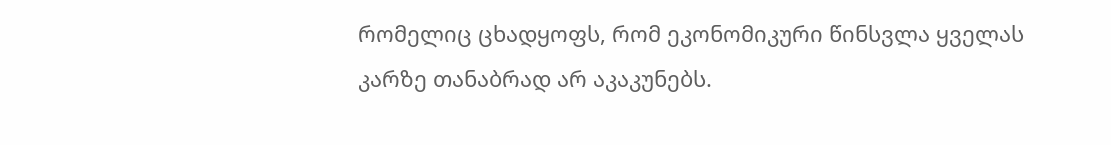რომელიც ცხადყოფს, რომ ეკონომიკური წინსვლა ყველას კარზე თანაბრად არ აკაკუნებს.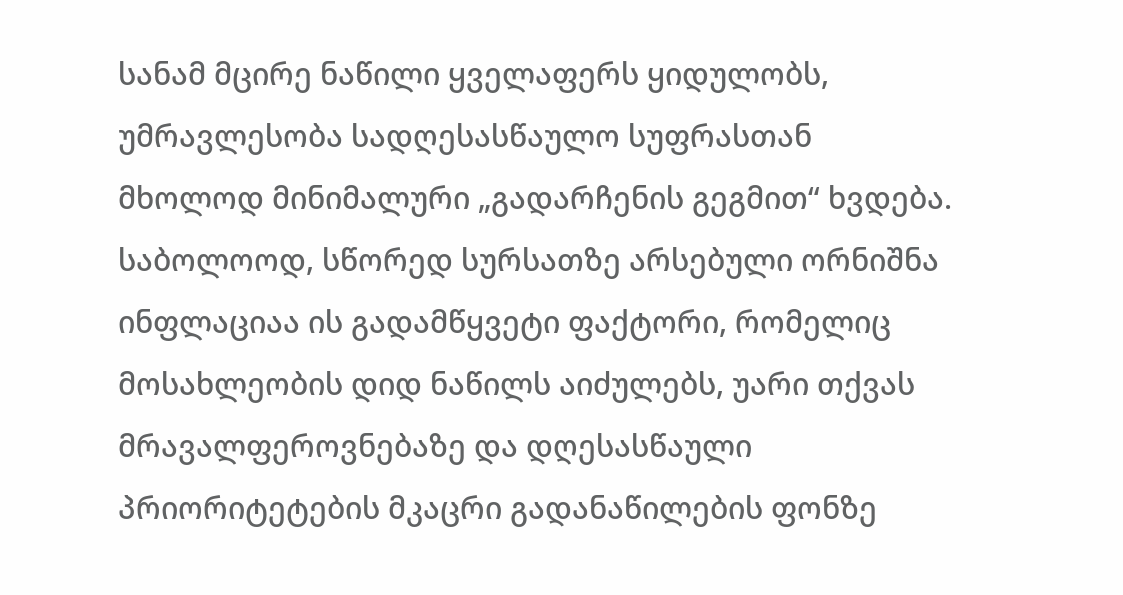სანამ მცირე ნაწილი ყველაფერს ყიდულობს, უმრავლესობა სადღესასწაულო სუფრასთან მხოლოდ მინიმალური „გადარჩენის გეგმით“ ხვდება. საბოლოოდ, სწორედ სურსათზე არსებული ორნიშნა ინფლაციაა ის გადამწყვეტი ფაქტორი, რომელიც მოსახლეობის დიდ ნაწილს აიძულებს, უარი თქვას მრავალფეროვნებაზე და დღესასწაული პრიორიტეტების მკაცრი გადანაწილების ფონზე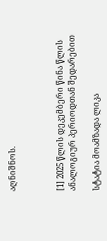აღნიშნოს.



[1] 2025 წლის დეკემბერი წინა წლის ანალოგიურ პერიოდთან შედარებით

სტატია მოამზადა ლიკა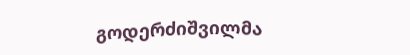გოდერძიშვილმა